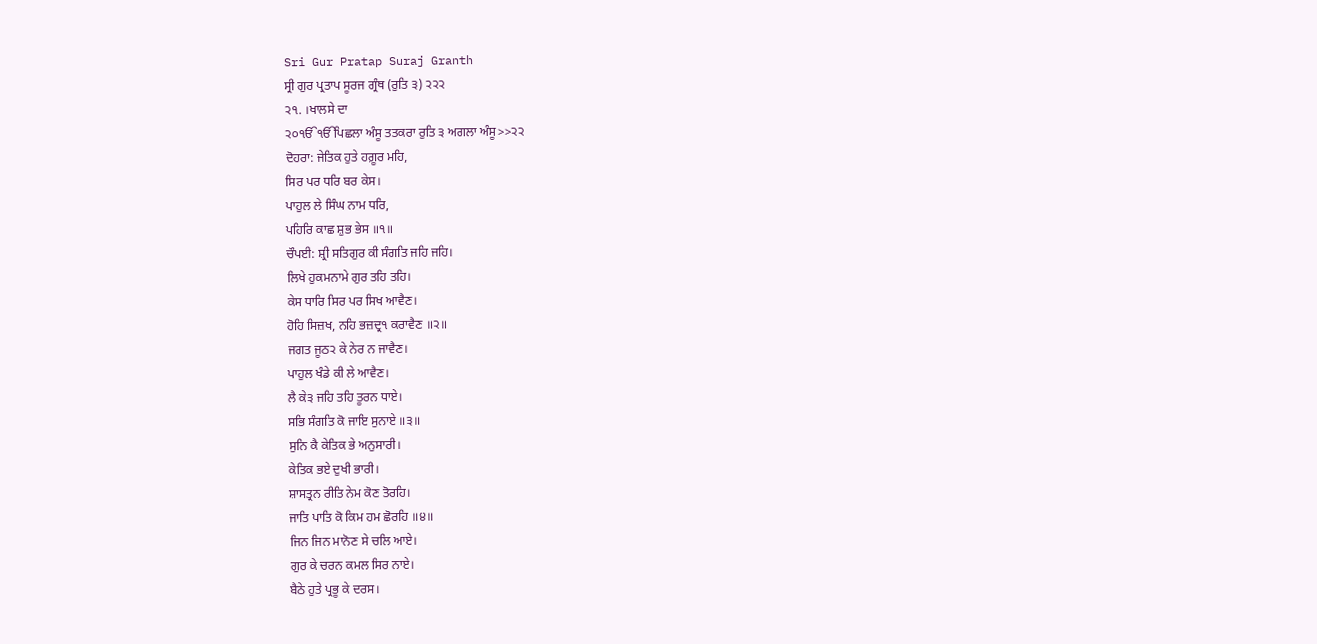Sri Gur Pratap Suraj Granth
ਸ੍ਰੀ ਗੁਰ ਪ੍ਰਤਾਪ ਸੂਰਜ ਗ੍ਰੰਥ (ਰੁਤਿ ੩) ੨੨੨
੨੧. ।ਖਾਲਸੇ ਦਾ
੨੦ੴੴਪਿਛਲਾ ਅੰਸੂ ਤਤਕਰਾ ਰੁਤਿ ੩ ਅਗਲਾ ਅੰਸੂ>>੨੨
ਦੋਹਰਾ: ਜੇਤਿਕ ਹੁਤੇ ਹਗ਼ੂਰ ਮਹਿ,
ਸਿਰ ਪਰ ਧਰਿ ਬਰ ਕੇਸ।
ਪਾਹੁਲ ਲੇ ਸਿੰਘ ਨਾਮ ਧਰਿ,
ਪਹਿਰਿ ਕਾਛ ਸ਼ੁਭ ਭੇਸ ॥੧॥
ਚੌਪਈ: ਸ਼੍ਰੀ ਸਤਿਗੁਰ ਕੀ ਸੰਗਤਿ ਜਹਿ ਜਹਿ।
ਲਿਖੇ ਹੁਕਮਨਾਮੇ ਗੁਰ ਤਹਿ ਤਹਿ।
ਕੇਸ ਧਾਰਿ ਸਿਰ ਪਰ ਸਿਖ ਆਵੈਣ।
ਹੋਹਿ ਸਿਜ਼ਖ, ਨਹਿ ਭਜ਼ਦ੍ਰ੧ ਕਰਾਵੈਣ ॥੨॥
ਜਗਤ ਜੂਠ੨ ਕੇ ਨੇਰ ਨ ਜਾਵੈਣ।
ਪਾਹੁਲ ਖੰਡੇ ਕੀ ਲੇ ਆਵੈਣ।
ਲੈ ਕੇ੩ ਜਹਿ ਤਹਿ ਤੂਰਨ ਧਾਏ।
ਸਭਿ ਸੰਗਤਿ ਕੋ ਜਾਇ ਸੁਨਾਏ ॥੩॥
ਸੁਨਿ ਕੈ ਕੇਤਿਕ ਭੇ ਅਨੁਸਾਰੀ।
ਕੇਤਿਕ ਭਏ ਦੁਖੀ ਭਾਰੀ।
ਸ਼ਾਸਤ੍ਰਨ ਰੀਤਿ ਨੇਮ ਕੋਣ ਤੋਰਹਿ।
ਜਾਤਿ ਪਾਤਿ ਕੋ ਕਿਮ ਹਮ ਛੋਰਹਿ ॥੪॥
ਜਿਨ ਜਿਨ ਮਾਨੋਣ ਸੇ ਚਲਿ ਆਏ।
ਗੁਰ ਕੇ ਚਰਨ ਕਮਲ ਸਿਰ ਨਾਏ।
ਬੈਠੇ ਹੁਤੇ ਪ੍ਰਭੂ ਕੇ ਦਰਸ।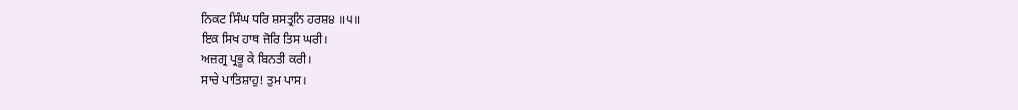ਨਿਕਟ ਸਿੰਘ ਧਰਿ ਸ਼ਸਤ੍ਰਨਿ ਹਰਸ਼੪ ॥੫॥
ਇਕ ਸਿਖ ਹਾਥ ਜੋਰਿ ਤਿਸ ਘਰੀ।
ਅਜ਼ਗ੍ਰ ਪ੍ਰਭੂ ਕੇ ਬਿਨਤੀ ਕਰੀ।
ਸਾਚੇ ਪਾਤਿਸ਼ਾਹੁ! ਤੁਮ ਪਾਸ।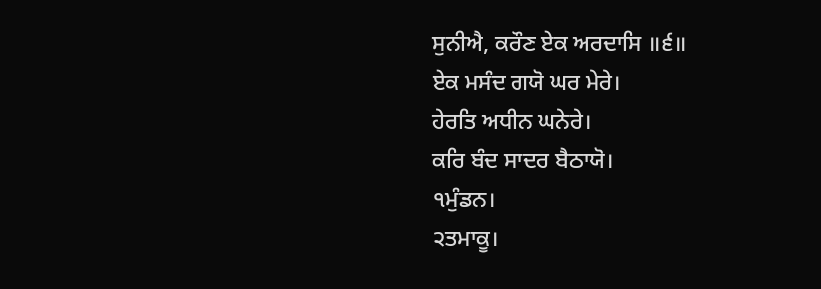ਸੁਨੀਐ, ਕਰੌਣ ਏਕ ਅਰਦਾਸਿ ॥੬॥
ਏਕ ਮਸੰਦ ਗਯੋ ਘਰ ਮੇਰੇ।
ਹੇਰਤਿ ਅਧੀਨ ਘਨੇਰੇ।
ਕਰਿ ਬੰਦ ਸਾਦਰ ਬੈਠਾਯੋ।
੧ਮੁੰਡਨ।
੨ਤਮਾਕੂ।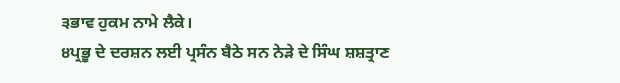੩ਭਾਵ ਹੁਕਮ ਨਾਮੇ ਲੈਕੇ।
੪ਪ੍ਰਭੂ ਦੇ ਦਰਸ਼ਨ ਲਈ ਪ੍ਰਸੰਨ ਬੈਠੇ ਸਨ ਨੇੜੇ ਦੇ ਸਿੰਘ ਸ਼ਸ਼ਤ੍ਰਾਣ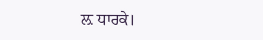ਲ਼ ਧਾਰਕੇ।